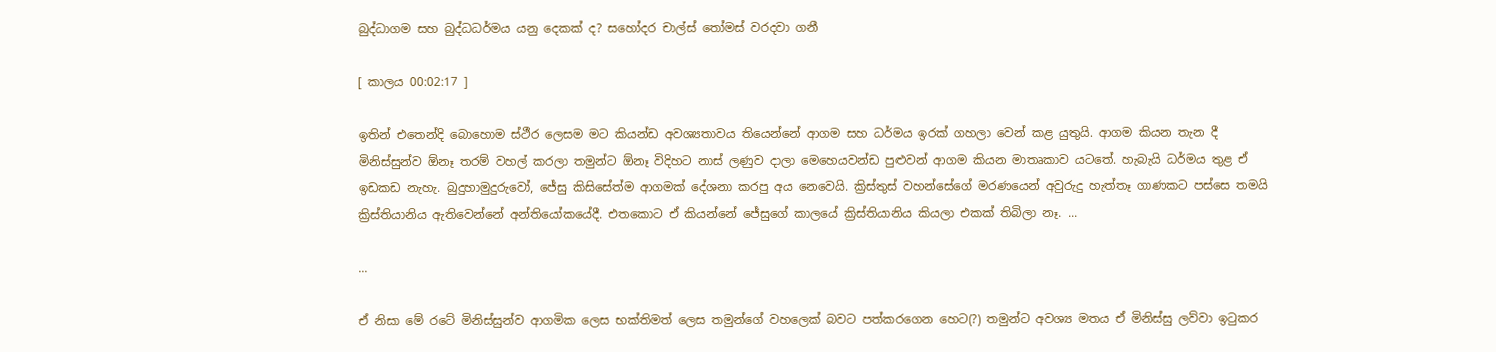බුද්ධාගම සහ බුද්ධධර්මය යනු දෙකක් ද? සහෝදර චාල්ස් තෝමස් වරදවා ගනී

[ කාලය 00:02:17 ]

ඉතින් එතෙන්දි බොහොම ස්ථීර ලෙසම මට කියන්ඩ අවශ්‍යතාවය තියෙන්නේ ආගම සහ ධර්මය ඉරක් ගහලා වෙන් කළ යුතුයි. ආගම කියන තැන දී මිනිස්සුන්ව ඕනෑ තරම් වහල් කරලා තමුන්ට ඕනෑ විදිහට නාස් ලණුව දාලා මෙහෙයවන්ඩ පුළුවන් ආගම කියන මාතෘකාව යටතේ. හැබැයි ධර්මය තුළ ඒ ඉඩකඩ නැහැ. බුදුහාමුදුරුවෝ, ජේසු කිසිසේත්ම ආගමක් දේශනා කරපු අය නෙවෙයි. ක්‍රිස්තුස් වහන්සේගේ මරණයෙන් අවුරුදු හැත්තෑ ගාණකට පස්සෙ තමයි ක්‍රිස්තියානිය ඇතිවෙන්නේ අන්තියෝකයේදී. එතකොට ඒ කියන්නේ ජේසුගේ කාලයේ ක්‍රිස්තියානිය කියලා එකක් තිබිලා නෑ. ...

...

ඒ නිසා මේ රටේ මිනිස්සුන්ව ආගමික ලෙස භක්තිමත් ලෙස තමුන්ගේ වහලෙක් බවට පත්කරගෙන හෙට(?) තමුන්ට අවශ්‍ය මතය ඒ මිනිස්සු ලව්වා ඉටුකර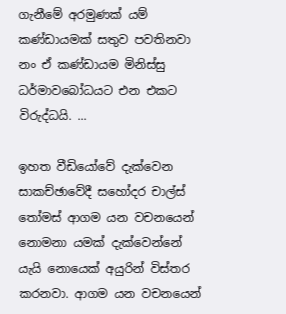ගැනීමේ අරමුණක් යම් කණ්ඩායමක් සතුව පවතිනවා නං ඒ කණ්ඩායම මිනිස්සු ධර්මාවබෝධයට එන එකට විරුද්ධයි. ...

ඉහත වීඩියෝවේ දැක්වෙන සාකච්ඡාවේදී සහෝදර චාල්ස් තෝමස් ආගම යන වචනයෙන් නොමනා යමක් දැක්වෙන්නේ යැයි නොයෙක් අයුරින් විස්තර කරනවා. ආගම යන වචනයෙන්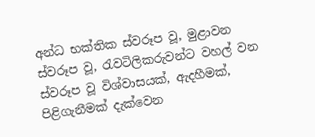අන්ධ භක්තික ස්වරූප වූ, මුළාවන ස්වරූප වූ, රැවටිලිකරුවන්ට වහල් වන ස්වරූප වූ විශ්වාසයක්, ඇදහීමක්, පිළිගැනීමක් දැක්වෙන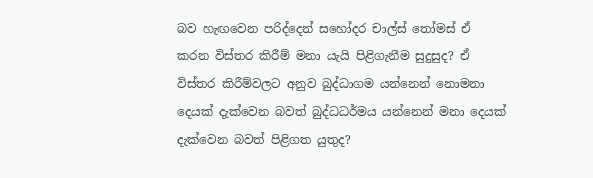බව හැඟවෙන පරිද්දෙන් සහෝදර චාල්ස් තෝමස් ඒ කරන විස්තර කිරීම් මනා යැයි පිළිගැනීම සුදුසුද? ඒ විස්තර කිරීම්වලට අනුව බුද්ධාගම යන්නෙන් නොමනා දෙයක් දැක්වෙන බවත් බුද්ධධර්මය යන්නෙන් මනා දෙයක් දැක්වෙන බවත් පිළිගත යුතුද?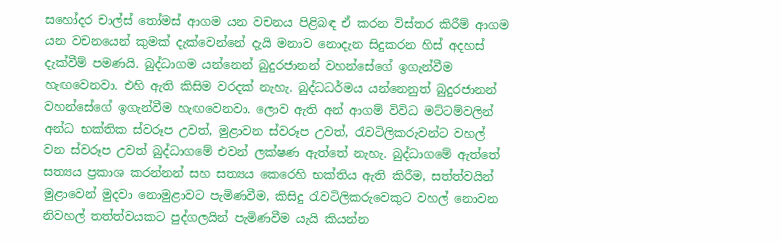සහෝදර චාල්ස් තෝමස් ආගම යන වචනය පිළිබඳ ඒ කරන විස්තර කිරීම් ආගම යන වචනයෙන් කුමක් දැක්වෙන්නේ දැයි මනාව නොදැන සිදුකරන හිස් අදහස් දැක්වීම් පමණයි. බුද්ධාගම යන්නෙන් බුදුරජානන් වහන්සේගේ ඉගැන්වීම හැඟවෙනවා. එහි ඇති කිසිම වරදක් නැහැ. බුද්ධධර්මය යන්නෙනුත් බුදුරජානන් වහන්සේගේ ඉගැන්වීම හැඟවෙනවා. ලොව ඇති අන් ආගම් විවිධ මට්ටම්වලින් අන්ධ භක්තික ස්වරූප උවත්, මුළාවන ස්වරූප උවත්, රැවටිලිකරුවන්ට වහල් වන ස්වරූප උවත් බුද්ධාගමේ එවන් ලක්ෂණ ඇත්තේ නැහැ. බුද්ධාගමේ ඇත්තේ සත්‍යය ප්‍රකාශ කරන්නන් සහ සත්‍යය කෙරෙහි භක්තිය ඇති කිරීම, සත්ත්වයින් මුළාවෙන් මුදවා නොමුළාවට පැමිණවීම, කිසිදු රැවටිලිකරුවෙකුට වහල් නොවන නිවහල් තත්ත්වයකට පුද්ගලයින් පැමිණවීම යැයි කියන්න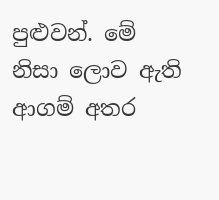පුළුවන්. මේ නිසා ලොව ඇති ආගම් අතර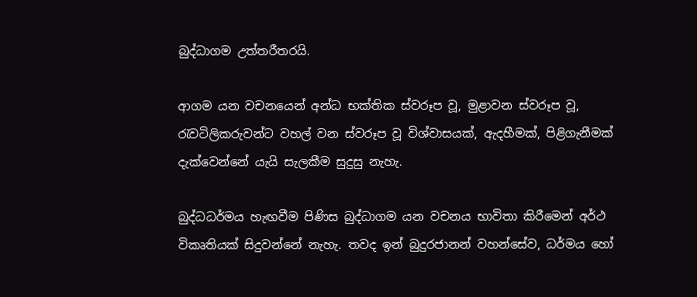බුද්ධාගම උත්තරීතරයි.

ආගම යන වචනයෙන් අන්ධ භක්තික ස්වරූප වූ, මුළාවන ස්වරූප වූ, රැවටිලිකරුවන්ට වහල් වන ස්වරූප වූ විශ්වාසයක්, ඇදහීමක්, පිළිගැනීමක් දැක්වෙන්නේ යැයි සැලකීම සුදුසු නැහැ.

බුද්ධධර්මය හැඟවීම පිණිස බුද්ධාගම යන වචනය භාවිතා කිරීමෙන් අර්ථ විකෘතියක් සිදුවන්නේ නැහැ. තවද ඉන් බුදුරජානන් වහන්සේව, ධර්මය හෝ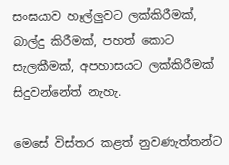සංඝයාව හෑල්ලුවට ලක්කිරීමක්, බාල්දු කිරීමක්, පහත් කොට සැලකීමක්, අපහාසයට ලක්කිරීමක් සිදුවන්නේත් නැහැ.

මෙසේ විස්තර කළත් නුවණැත්තන්ට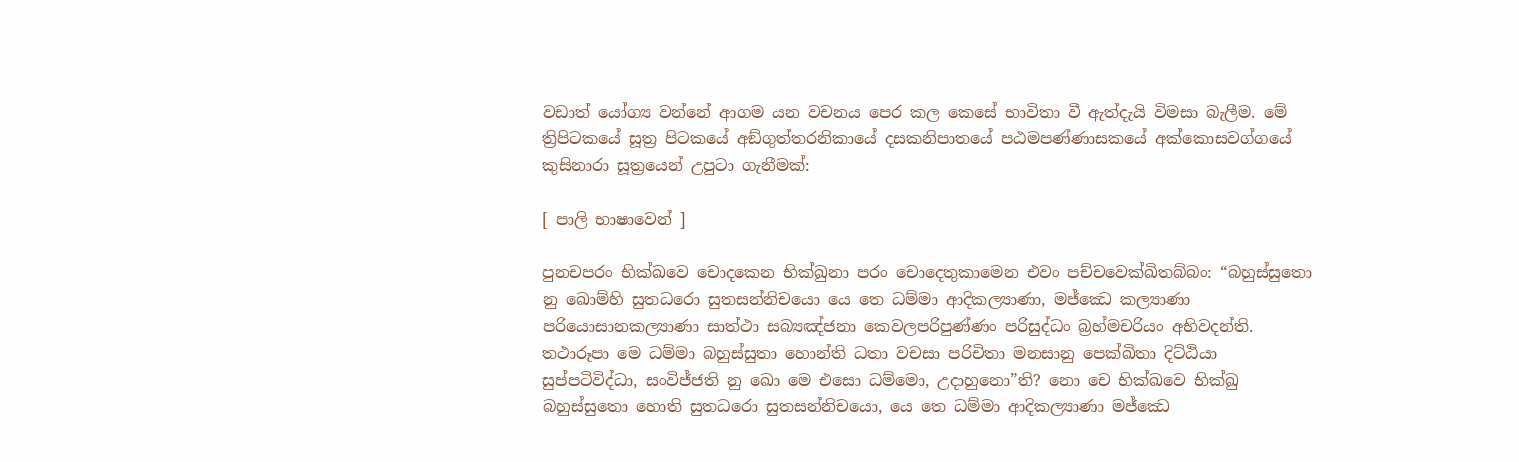වඩාත් යෝග්‍ය වන්නේ ආගම යන වචනය පෙර කල කෙසේ භාවිතා වී ඇත්දැයි විමසා බැලීම. මේ ත්‍රිපිටකයේ සූත්‍ර පිටකයේ අඞ්ගුත්තරනිකායේ දසකනිපාතයේ පඨමපණ්ණාසකයේ අක්කොසවග්ගයේ කුසිනාරා සූත්‍රයෙන් උපුටා ගැනීමක්:

[ පාලි භාෂාවෙන් ]

පුනචපරං භික්ඛවෙ චොදකෙන භික්ඛුනා පරං චොදෙතුකාමෙන එවං පච්චවෙක්ඛිතබ්බං: “බහුස්සුතො නු ඛොම්හි සුතධරො සුතසන්නිචයො යෙ තෙ ධම්මා ආදිකල්‍යාණා, මජ්ඣෙ කල්‍යාණා පරියොසානකල්‍යාණා සාත්ථා සබ්‍යඤ්ජනා කෙවලපරිපුණ්ණං පරිසුද්ධං බ්‍රහ්මචරියං අභිවදන්ති. තථාරූපා මෙ ධම්මා බහුස්සුතා හොන්ති ධතා වචසා පරිචිතා මනසානු පෙක්ඛිතා දිට්ඨියා සුප්පටිවිද්ධා, සංවිජ්ජති නු ඛො මෙ එසො ධම්මො, උදාහුනො”ති? නො චෙ භික්ඛවෙ භික්ඛු බහුස්සුතො හොති සුතධරො සුතසන්නිචයො, යෙ තෙ ධම්මා ආදිකල්‍යාණා මජ්ඣෙ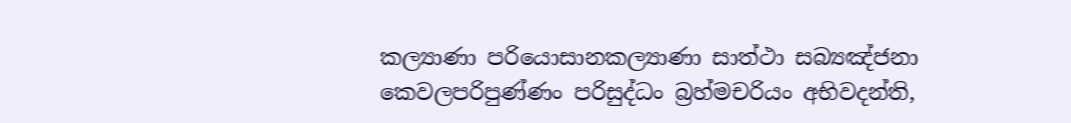කල්‍යාණා පරියොසානකල්‍යාණා සාත්ථා සබ්‍යඤ්ජනා කෙවලපරිපුණ්ණං පරිසුද්ධං බ්‍රහ්මචරියං අභිවදන්ති,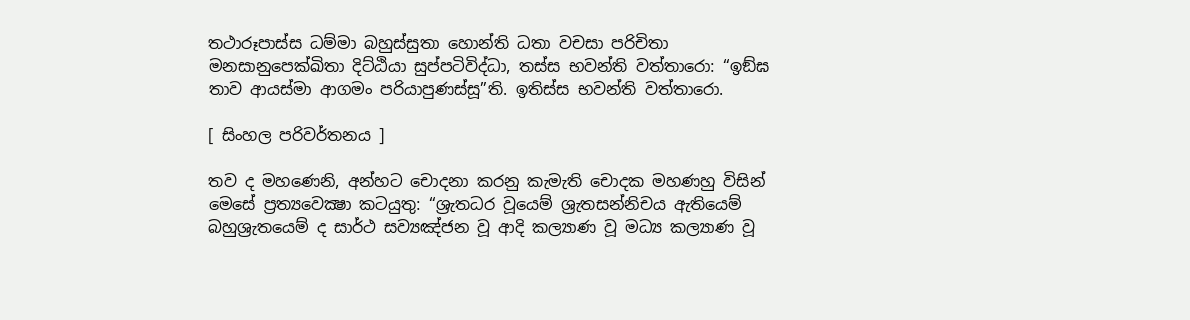තථාරූපාස්ස ධම්මා බහුස්සුතා හොන්ති ධතා වචසා පරිචිතා මනසානුපෙක්ඛිතා දිට්ඨියා සුප්පටිවිද්ධා, තස්ස භවන්ති වත්තාරො: “ඉඞ්ඝ තාව ආයස්මා ආගමං පරියාපුණස්සූ”ති. ඉතිස්ස භවන්ති වත්තාරො.

[ සිංහල පරිවර්තනය ]

තව ද මහණෙනි, අන්හට චොදනා කරනු කැමැති චොදක මහණහු විසින් මෙසේ ප්‍ර‍ත්‍යවෙක්‍ෂා කටයුතු: “ශ්‍රැතධර වූයෙම් ශ්‍රැතසන්නිචය ඇතියෙම් බහුශ්‍රැතයෙම් ද සාර්ථ සව්‍යඤ්ජන වූ ආදි කල්‍යාණ වූ මධ්‍ය කල්‍යාණ වූ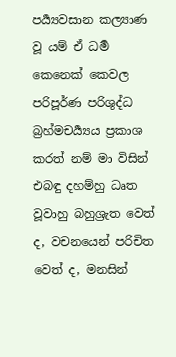පර්‍ය්‍යවසාන කල්‍යාණ වූ යම් ඒ ධර්‍ම කෙනෙක් කෙවල පරිපූර්ණ පරිශුද්ධ බ්‍ර‍හ්මචර්‍ය්‍යය ප්‍ර‍කාශ කරත් නම් මා විසින් එබඳු දහම්හු ධෘත වූවාහු බහුශ්‍රැත වෙත් ද, වචනයෙන් පරිචිත වෙත් ද, මනසින්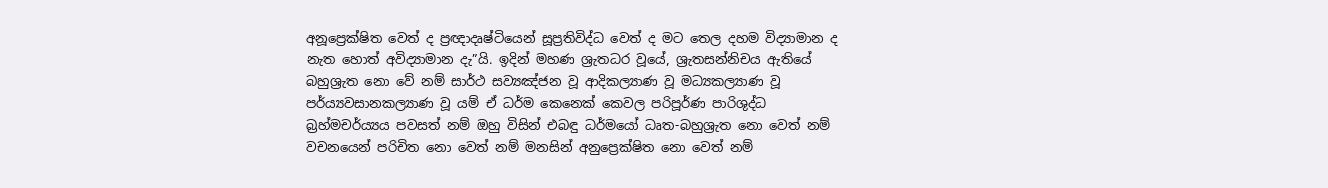අනූප්‍රෙක්ෂිත වෙත් ද ප්‍රඥාදෘෂ්ටියෙන් සූප්‍රතිවිද්ධ වෙත් ද මට තෙල දහම විද්‍යාමාන ද නැත හොත් අවිද්‍යාමාන දැ”යි. ඉදින් මහණ ශ්‍රැතධර වූයේ, ශ්‍රැතසන්නිචය ඇතියේ බහුශ්‍රැත නො වේ නම් සාර්ථ සව්‍යඤ්ජන වූ ආදිකල්‍යාණ වූ මධ්‍යකල්‍යාණ වූ පර්ය්‍යවසානකල්‍යාණ වූ යම් ඒ ධර්ම කෙනෙක් කෙවල පරිපූර්ණ පාරිශුද්ධ බ්‍රහ්මචර්ය්‍යය පවසත් නම් ඔහු විසින් එබඳු ධර්මයෝ ධෘත-බහුශ්‍රැත නො වෙත් නම් වචනයෙන් පරිචිත නො වෙත් නම් මනසින් අනුප්‍රෙක්ෂිත නො වෙත් නම්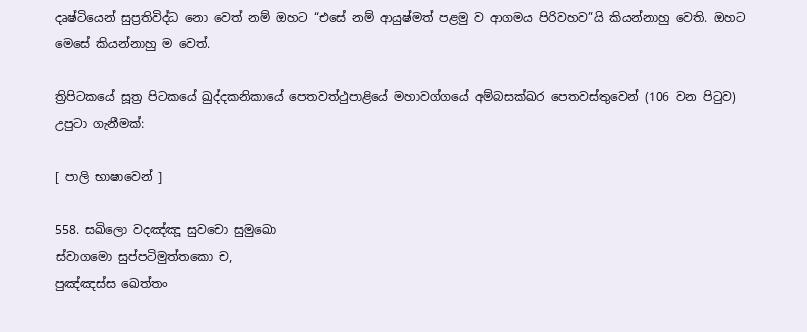දෘෂ්ටියෙන් සුප්‍ර‍තිවිද්ධ නො වෙත් නම් ඔහට “එසේ නම් ආයුෂ්මත් පළමු ව ආගමය පිරිවහව”යි කියන්නාහු වෙති. ඔහට මෙසේ කියන්නාහු ම වෙත්.

ත්‍රිපිටකයේ සූත්‍ර පිටකයේ ඛුද්‌දකනිකායේ පෙතවත්ථුපාළියේ මහාවග්ගයේ අම්බසක්ඛර පෙතවස්තුවෙන් (106 වන පිටුව) උපුටා ගැනීමක්:

[ පාලි භාෂාවෙන් ]

558. සඛිලො වදඤ්ඤූ සුවචො සුමුඛො
ස්වාගමො සුප්පටිමුත්තකො ච,
පුඤ්ඤස්ස ඛෙත්තං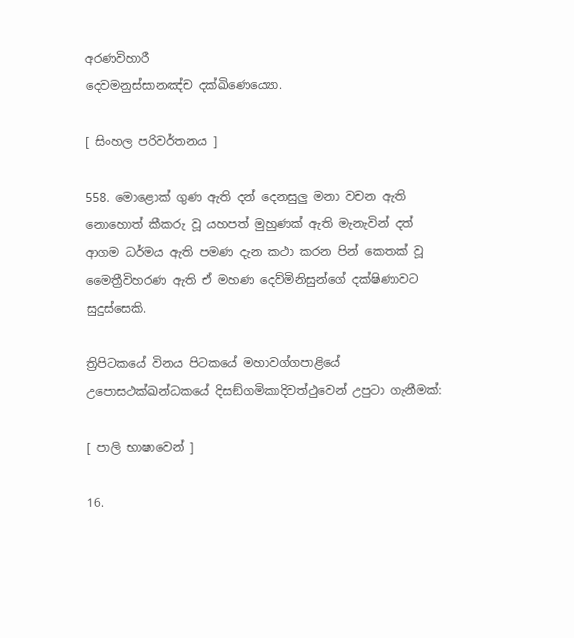අරණවිහාරී
දෙවමනුස්සානඤ්ච දක්ඛිණෙය්‍යො.

[ සිංහල පරිවර්තනය ]

558. මොළොක් ගුණ ඇති දන් දෙනසුලු මනා වචන ඇති නොහොත් කීකරු වූ යහපත් මුහුණක් ඇති මැනැවින් දත් ආගම ධර්මය ඇති පමණ දැන කථා කරන පින් කෙතක් වූ මෛත්‍රීවිහරණ ඇති ඒ මහණ දෙව්මිනිසුන්ගේ දක්ෂිණාවට සුදුස්සෙකි.

ත්‍රිපිටකයේ විනය පිටකයේ මහාවග්‌ගපාළියේ උපොසථක්ඛන්ධකයේ දිසඞ්ගමිකාදිවත්ථුවෙන් උපුටා ගැනීමක්:

[ පාලි භාෂාවෙන් ]

16.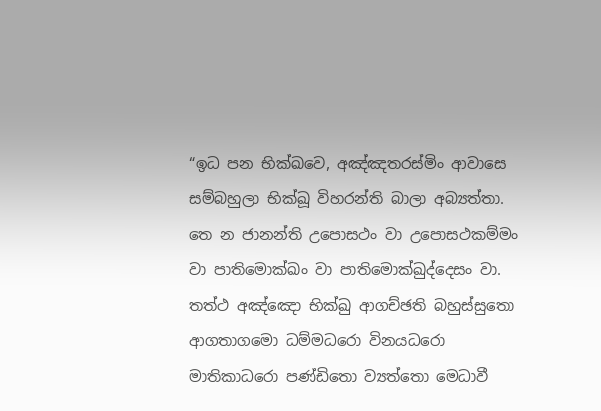“ඉධ පන භික්ඛවෙ, අඤ්ඤතරස්මිං ආවාසෙ සම්බහුලා භික්ඛූ විහරන්ති බාලා අබ්‍යත්තා. තෙ න ජානන්ති උපොසථං වා උපොසථකම්මං වා පාතිමොක්ඛං වා පාතිමොක්ඛුද්දෙසං වා. තත්ථ අඤ්ඤො භික්ඛු ආගච්ඡති බහුස්සුතො ආගතාගමො ධම්මධරො විනයධරො මාතිකාධරො පණ්ඩිතො ව්‍යත්තො මෙධාවී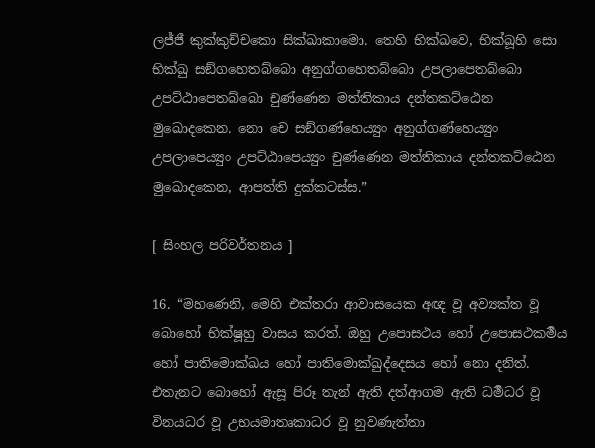ලජ්ජී කුක්කුච්චකො සික්ඛාකාමො. තෙහි භික්ඛවෙ, භික්ඛූහි සො භික්ඛු සඞ්ගහෙතබ්බො අනුග්ගහෙතබ්බො උපලාපෙතබ්බො උපට්ඨාපෙතබ්බො චුණ්ණෙන මත්තිකාය දන්තකට්ඨෙන මුඛොදකෙන. නො චෙ සඞ්ගණ්හෙය්‍යුං අනුග්ගණ්හෙය්‍යුං උපලාපෙය්‍යුං උපට්ඨාපෙය්‍යුං චුණ්ණෙන මත්තිකාය දන්තකට්ඨෙන මුඛොදකෙන, ආපත්ති දුක්කටස්ස.”

[ සිංහල පරිවර්තනය ]

16. “මහණෙනි, මෙහි එක්තරා ආවාසයෙක අඥ වූ අව්‍යක්ත වූ බොහෝ භික්ෂූහු වාසය කරත්. ඔහු උපොසථය හෝ උපොසථකර්‍මය හෝ පාතිමොක්ඛය හෝ පාතිමොක්ඛුද්දෙසය හෝ නො දනිත්. එතැනට බොහෝ ඇසූ පිරූ තැන් ඇති දත්ආගම ඇති ධර්‍මධර වූ විනයධර වූ උභයමාතෘකාධර වූ නුවණැත්තා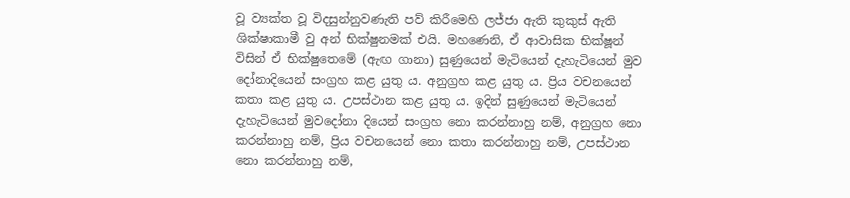වූ ව්‍යක්ත වූ විදසුන්නුවණැති පව් කිරීමෙහි ලජ්ජා ඇති කුකුස් ඇති ශික්ෂාකාමී වු අන් භික්ෂුනමක් එයි. මහණෙනි, ඒ ආවාසික භික්ෂූන් විසින් ඒ භික්ෂුතෙමේ (ඇඟ ගානා) සුණුයෙන් මැටියෙන් දැහැටියෙන් මුව දෝනාදියෙන් සංග්‍රහ කළ යුතු ය. අනුග්‍රහ කළ යුතු ය. ප්‍රිය වචනයෙන් කතා කළ යුතු ය. උපස්ථාන කළ යුතු ය. ඉදින් සුණුයෙන් මැටියෙන් දැහැටියෙන් මුවදෝනා දියෙන් සංග්‍රහ නො කරන්නාහු නම්, අනුග්‍රහ නො කරන්නාහු නම්, ප්‍රිය වචනයෙන් නො කතා කරන්නාහු නම්, උපස්ථාන නො කරන්නාහු නම්,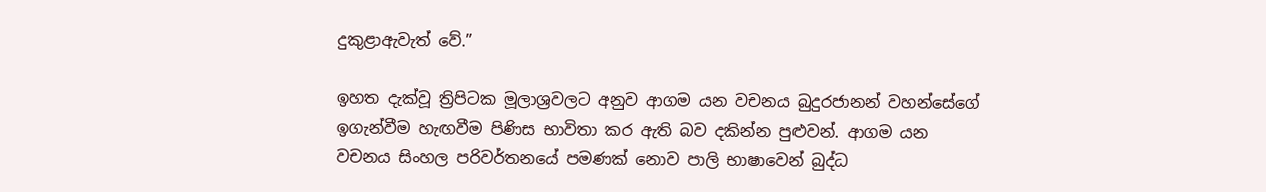දුකුළාඇවැත් වේ.”

ඉහත දැක්වූ ත්‍රිපිටක මූලාශ්‍රවලට අනුව ආගම යන වචනය බුදුරජානන් වහන්සේගේ ඉගැන්වීම හැඟවීම පිණිස භාවිතා කර ඇති බව දකින්න පුළුවන්. ආගම යන වචනය සිංහල පරිවර්තනයේ පමණක් නොව පාලි භාෂාවෙන් බුද්ධ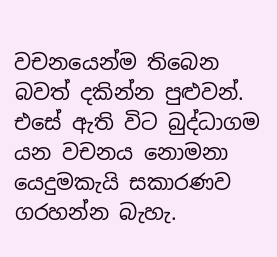වචනයෙන්ම තිබෙන බවත් දකින්න පුළුවන්. එසේ ඇති විට බුද්ධාගම යන වචනය නොමනා යෙදුමකැයි සකාරණව ගරහන්න බැහැ.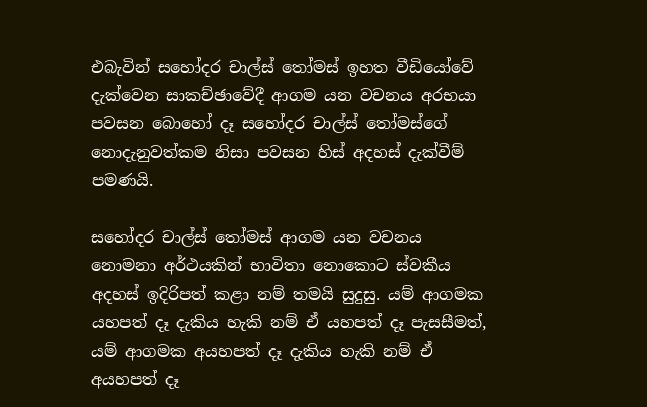එබැවින් සහෝදර චාල්ස් තෝමස් ඉහත වීඩියෝවේ දැක්වෙන සාකච්ඡාවේදී ආගම යන වචනය අරභයා පවසන බොහෝ දෑ සහෝදර චාල්ස් තෝමස්ගේ නොදැනුවත්කම නිසා පවසන හිස් අදහස් දැක්වීම් පමණයි.

සහෝදර චාල්ස් තෝමස් ආගම යන වචනය නොමනා අර්ථයකින් භාවිතා නොකොට ස්වකීය අදහස් ඉදිරිපත් කළා නම් තමයි සුදුසු. යම් ආගමක යහපත් දෑ දැකිය හැකි නම් ඒ යහපත් දෑ පැසසීමත්, යම් ආගමක අයහපත් දෑ දැකිය හැකි නම් ඒ අයහපත් දෑ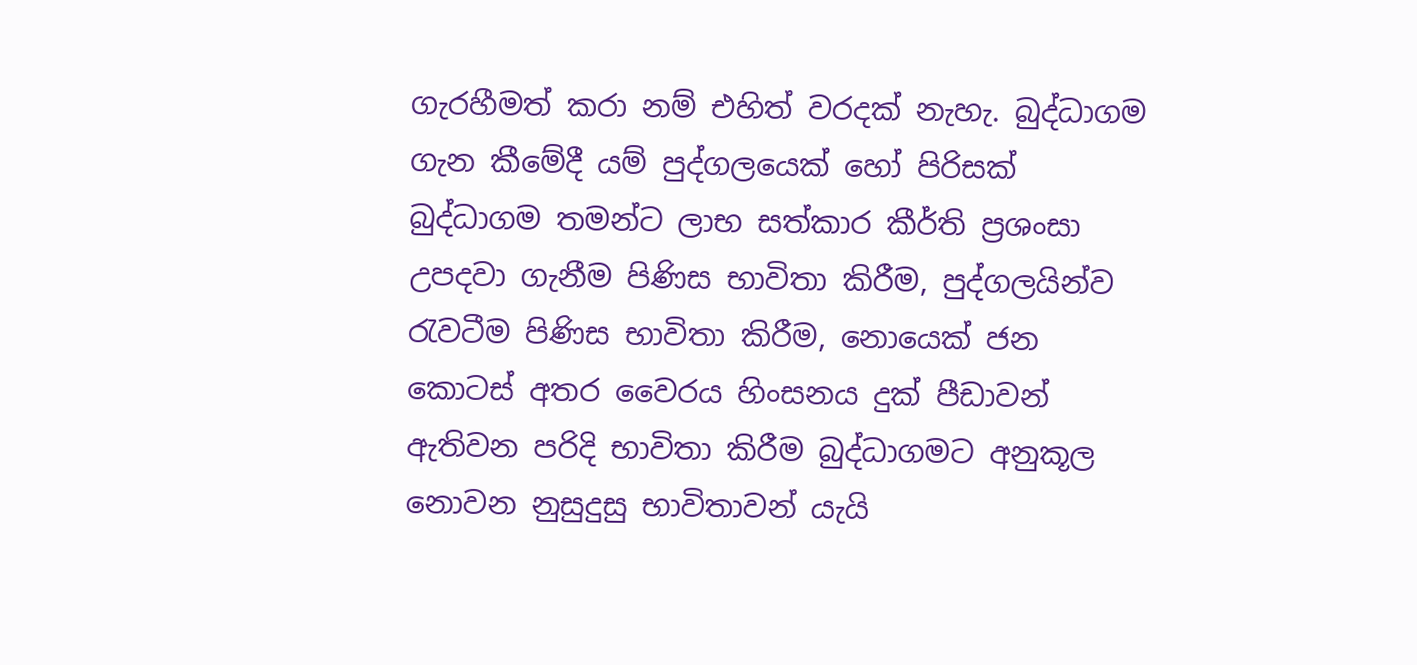ගැරහීමත් කරා නම් එහිත් වරදක් නැහැ. බුද්ධාගම ගැන කීමේදී යම් පුද්ගලයෙක් හෝ පිරිසක් බුද්ධාගම තමන්ට ලාභ සත්කාර කීර්ති ප්‍රශංසා උපදවා ගැනීම පිණිස භාවිතා කිරීම, පුද්ගලයින්ව රැවටීම පිණිස භාවිතා කිරීම, නොයෙක් ජන කොටස් අතර වෛරය හිංසනය දුක් පීඩාවන් ඇතිවන පරිදි භාවිතා කිරීම බුද්ධාගමට අනුකූල නොවන නුසුදුසු භාවිතාවන් යැයි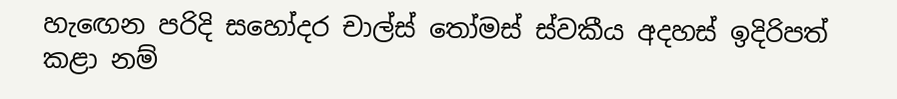හැඟෙන පරිදි සහෝදර චාල්ස් තෝමස් ස්වකීය අදහස් ඉදිරිපත් කළා නම්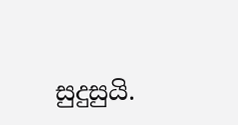සුදුසුයි.